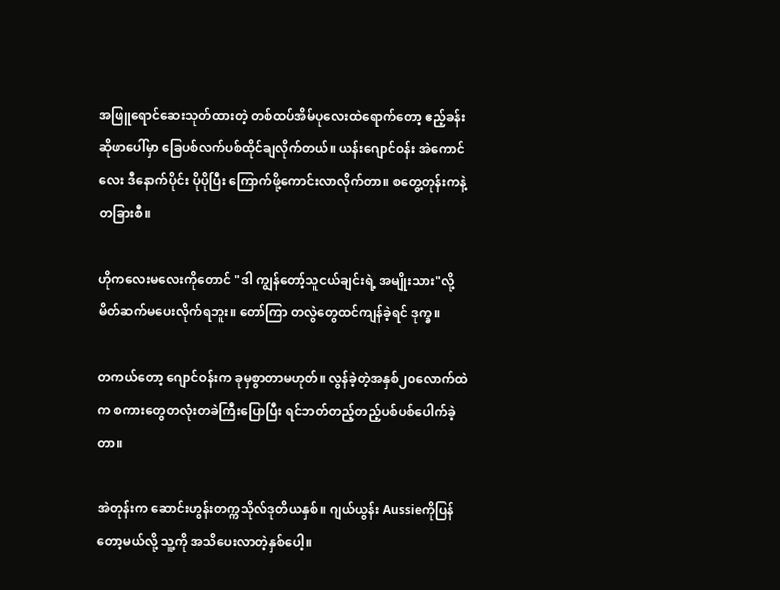အဖြူရောင်ဆေးသုတ်ထားတဲ့ တစ်ထပ်အိမ်ပုလေးထဲရောက်တော့ ဧည့်ခန်းဆိုဖာပေါ်မှာ ခြေပစ်လက်ပစ်ထိုင်ချလိုက်တယ်။ ယန်းဂျောင်ဝန်း အဲကောင်လေး ဒီနောက်ပိုင်း ပိုပိုပြီး ကြောက်ဖို့ကောင်းလာလိုက်တာ။ စတွေ့တုန်းကနဲ့ တခြားစီ။

ဟိုကလေးမလေးကိုတောင် "ဒါ ကျွန်တော့်သူငယ်ချင်းရဲ့ အမျိုးသား"လို့ မိတ်ဆက်မပေးလိုက်ရဘူး။ တော်ကြာ တလွဲတွေထင်ကျန်ခဲ့ရင် ဒုက္ခ။

တကယ်တော့ ဂျောင်ဝန်းက ခုမှစွာတာမဟုတ်။ လွန်ခဲ့တဲ့အနှစ်၂၀လောက်ထဲက စကားတွေတလုံးတခဲကြီးပြောပြီး ရင်ဘတ်တည့်တည့်ပစ်ပစ်ပေါက်ခဲ့တာ။

အဲတုန်းက ဆောင်းဟွန်းတက္ကသိုလ်ဒုတိယနှစ်။ ဂျယ်ယွန်း Aussieကိုပြန်တော့မယ်လို့ သူ့ကို အသိပေးလာတဲ့နှစ်ပေါ့။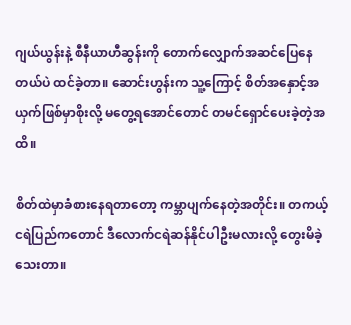ဂျယ်ယွန်းနဲ့ စီနီယာဟီဆွန်းကို တောက်လျှောက်အဆင်ပြေနေတယ်ပဲ ထင်ခဲ့တာ။ ဆောင်းဟွန်းက သူ့ကြောင့် စိတ်အနှောင့်အယှက်ဖြစ်မှာစိုးလို့ မတွေ့ရအောင်တောင် တမင်ရှောင်ပေးခဲ့တဲ့အထိ။

စိတ်ထဲမှာခံစားနေရတာတော့ ကမ္ဘာပျက်နေတဲ့အတိုင်း။ တကယ့်ငရဲပြည်ကတောင် ဒီလောက်ငရဲဆန်နိုင်ပါဦးမလားလို့ တွေးမိခဲ့သေးတာ။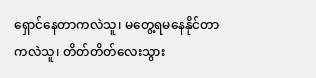ရှောင်နေတာကလဲသူ၊ မတွေ့ရမနေနိုင်တာကလဲသူ၊ တိတ်တိတ်လေးသွား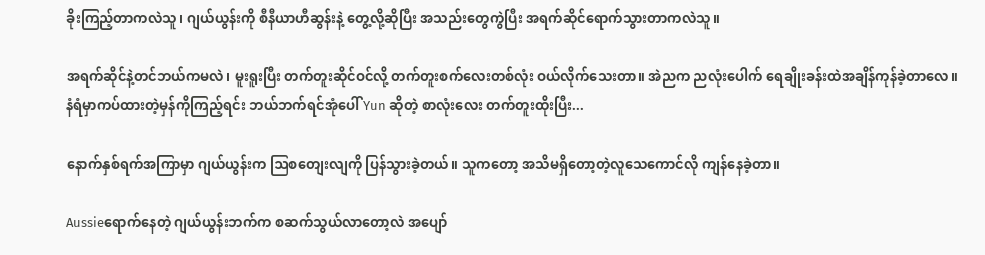ခိုးကြည့်တာကလဲသူ၊ ဂျယ်ယွန်းကို စီနီယာဟီဆွန်းနဲ့ တွေ့လို့ဆိုပြီး အသည်းတွေကွဲပြီး အရက်ဆိုင်ရောက်သွားတာကလဲသူ။

အရက်ဆိုင်နဲ့တင်ဘယ်ကမလဲ၊ မူးရူးပြီး တက်တူးဆိုင်ဝင်လို့ တက်တူးစက်လေးတစ်လုံး ဝယ်လိုက်သေးတာ။ အဲညက ညလုံးပေါက် ရေချိုးခန်းထဲအချိန်ကုန်ခဲ့တာလေ။ နံရံမှာကပ်ထားတဲ့မှန်ကိုကြည့်ရင်း ဘယ်ဘက်ရင်အုံပေါ် Yun ဆိုတဲ့ စာလုံးလေး တက်တူးထိုးပြီး...

နောက်နှစ်ရက်အကြာမှာ ဂျယ်ယွန်းက ဩစတျေးလျကို ပြန်သွားခဲ့တယ်။ သူကတော့ အသိမရှိတော့တဲ့လူသေကောင်လို ကျန်နေခဲ့တာ။

Aussieရောက်နေတဲ့ ဂျယ်ယွန်းဘက်က စဆက်သွယ်လာတော့လဲ အပျော်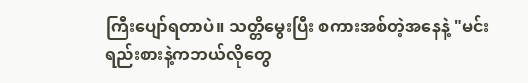ကြီးပျော်ရတာပဲ။ သတ္တိမွေးပြီး စကားအစ်တဲ့အနေနဲ့ "မင်းရည်းစားနဲ့ကဘယ်လိုတွေ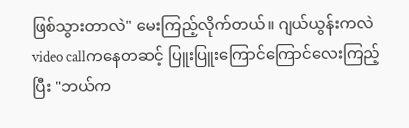ဖြစ်သွားတာလဲ" မေးကြည့်လိုက်တယ်။ ဂျယ်ယွန်းကလဲ video callကနေတဆင့် ပြူးပြူးကြောင်ကြောင်လေးကြည့်ပြီး "ဘယ်က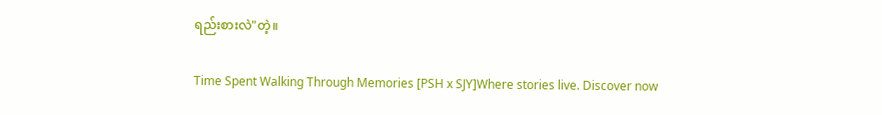ရည်းစားလဲ"တဲ့။

Time Spent Walking Through Memories [PSH x SJY]Where stories live. Discover now